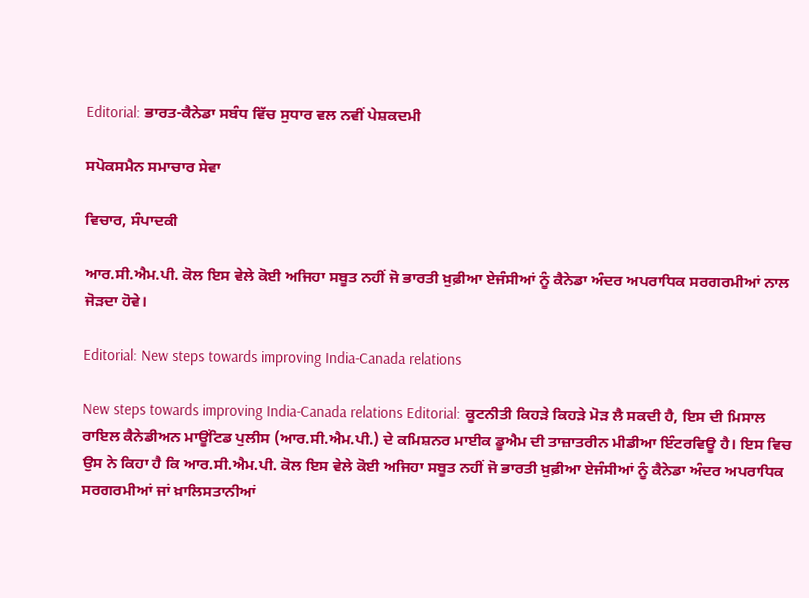Editorial: ਭਾਰਤ-ਕੈਨੇਡਾ ਸਬੰਧ ਵਿੱਚ ਸੁਧਾਰ ਵਲ ਨਵੀਂ ਪੇਸ਼ਕਦਮੀ

ਸਪੋਕਸਮੈਨ ਸਮਾਚਾਰ ਸੇਵਾ

ਵਿਚਾਰ, ਸੰਪਾਦਕੀ

ਆਰ.ਸੀ.ਐਮ.ਪੀ. ਕੋਲ ਇਸ ਵੇਲੇ ਕੋਈ ਅਜਿਹਾ ਸਬੂਤ ਨਹੀਂ ਜੋ ਭਾਰਤੀ ਖ਼ੁਫ਼ੀਆ ਏਜੰਸੀਆਂ ਨੂੰ ਕੈਨੇਡਾ ਅੰਦਰ ਅਪਰਾਧਿਕ ਸਰਗਰਮੀਆਂ ਨਾਲ ਜੋੜਦਾ ਹੋਵੇ।

Editorial: New steps towards improving India-Canada relations

New steps towards improving India-Canada relations Editorial: ਕੂਟਨੀਤੀ ਕਿਹੜੇ ਕਿਹੜੇ ਮੋੜ ਲੈ ਸਕਦੀ ਹੈ, ਇਸ ਦੀ ਮਿਸਾਲ ਰਾਇਲ ਕੈਨੇਡੀਅਨ ਮਾਊਂਟਿਡ ਪੁਲੀਸ (ਆਰ.ਸੀ.ਐਮ.ਪੀ.) ਦੇ ਕਮਿਸ਼ਨਰ ਮਾਈਕ ਡੂਐਮ ਦੀ ਤਾਜ਼ਾਤਰੀਨ ਮੀਡੀਆ ਇੰਟਰਵਿਊ ਹੈ। ਇਸ ਵਿਚ ਉਸ ਨੇ ਕਿਹਾ ਹੈ ਕਿ ਆਰ.ਸੀ.ਐਮ.ਪੀ. ਕੋਲ ਇਸ ਵੇਲੇ ਕੋਈ ਅਜਿਹਾ ਸਬੂਤ ਨਹੀਂ ਜੋ ਭਾਰਤੀ ਖ਼ੁਫ਼ੀਆ ਏਜੰਸੀਆਂ ਨੂੰ ਕੈਨੇਡਾ ਅੰਦਰ ਅਪਰਾਧਿਕ ਸਰਗਰਮੀਆਂ ਜਾਂ ਖ਼ਾਲਿਸਤਾਨੀਆਂ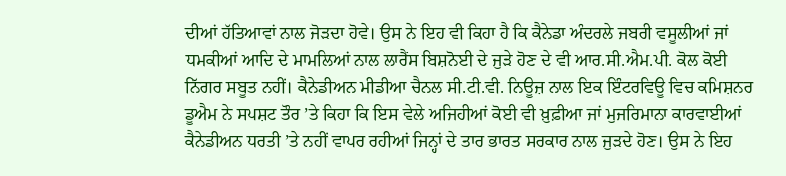ਦੀਆਂ ਹੱਤਿਆਵਾਂ ਨਾਲ ਜੋੜਦਾ ਹੋਵੇ। ਉਸ ਨੇ ਇਹ ਵੀ ਕਿਹਾ ਹੈ ਕਿ ਕੈਨੇਡਾ ਅੰਦਰਲੇ ਜਬਰੀ ਵਸੂਲੀਆਂ ਜਾਂ ਧਮਕੀਆਂ ਆਦਿ ਦੇ ਮਾਮਲਿਆਂ ਨਾਲ ਲਾਰੈਂਸ ਬਿਸ਼ਨੋਈ ਦੇ ਜੁੜੇ ਹੋਣ ਦੇ ਵੀ ਆਰ.ਸੀ.ਐਮ.ਪੀ. ਕੋਲ ਕੋਈ ਨਿੱਗਰ ਸਬੂਤ ਨਹੀਂ। ਕੈਨੇਡੀਅਨ ਮੀਡੀਆ ਚੈਨਲ ਸੀ.ਟੀ.ਵੀ. ਨਿਊਜ਼ ਨਾਲ ਇਕ ਇੰਟਰਵਿਊ ਵਿਚ ਕਮਿਸ਼ਨਰ ਡੂਐਮ ਨੇ ਸਪਸ਼ਟ ਤੌਰ ’ਤੇ ਕਿਹਾ ਕਿ ਇਸ ਵੇਲੇ ਅਜਿਹੀਆਂ ਕੋਈ ਵੀ ਖ਼ੁਫ਼ੀਆ ਜਾਂ ਮੁਜਰਿਮਾਨਾ ਕਾਰਵਾਈਆਂ ਕੈਨੇਡੀਅਨ ਧਰਤੀ ’ਤੇ ਨਹੀਂ ਵਾਪਰ ਰਹੀਆਂ ਜਿਨ੍ਹਾਂ ਦੇ ਤਾਰ ਭਾਰਤ ਸਰਕਾਰ ਨਾਲ ਜੁੜਦੇ ਹੋਣ। ਉਸ ਨੇ ਇਹ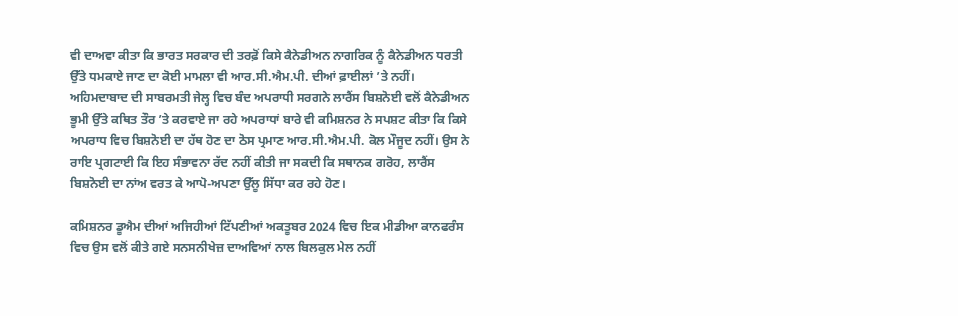ਵੀ ਦਾਅਵਾ ਕੀਤਾ ਕਿ ਭਾਰਤ ਸਰਕਾਰ ਦੀ ਤਰਫ਼ੋਂ ਕਿਸੇ ਕੈਨੇਡੀਅਨ ਨਾਗਰਿਕ ਨੂੰ ਕੈਨੇਡੀਅਨ ਧਰਤੀ ਉੱਤੇ ਧਮਕਾਏ ਜਾਣ ਦਾ ਕੋਈ ਮਾਮਲਾ ਵੀ ਆਰ.ਸੀ.ਐਮ.ਪੀ. ਦੀਆਂ ਫ਼ਾਈਲਾਂ ’ਤੇ ਨਹੀਂ। ਅਹਿਮਦਾਬਾਦ ਦੀ ਸਾਬਰਮਤੀ ਜੇਲ੍ਹ ਵਿਚ ਬੰਦ ਅਪਰਾਧੀ ਸਰਗਨੇ ਲਾਰੈਂਸ ਬਿਸ਼ਨੋਈ ਵਲੋਂ ਕੈਨੇਡੀਅਨ ਭੂਮੀ ਉੱਤੇ ਕਥਿਤ ਤੌਰ ’ਤੇ ਕਰਵਾਏ ਜਾ ਰਹੇ ਅਪਰਾਧਾਂ ਬਾਰੇ ਵੀ ਕਮਿਸ਼ਨਰ ਨੇ ਸਪਸ਼ਟ ਕੀਤਾ ਕਿ ਕਿਸੇ ਅਪਰਾਧ ਵਿਚ ਬਿਸ਼ਨੋਈ ਦਾ ਹੱਥ ਹੋਣ ਦਾ ਠੋਸ ਪ੍ਰਮਾਣ ਆਰ.ਸੀ.ਐਮ.ਪੀ. ਕੋਲ ਮੌਜੂਦ ਨਹੀਂ। ਉਸ ਨੇ ਰਾਇ ਪ੍ਰਗਟਾਈ ਕਿ ਇਹ ਸੰਭਾਵਨਾ ਰੱਦ ਨਹੀਂ ਕੀਤੀ ਜਾ ਸਕਦੀ ਕਿ ਸਥਾਨਕ ਗਰੋਹ, ਲਾਰੈਂਸ ਬਿਸ਼ਨੋਈ ਦਾ ਨਾਂਅ ਵਰਤ ਕੇ ਆਪੋ-ਅਪਣਾ ਉੱਲੂ ਸਿੱਧਾ ਕਰ ਰਹੇ ਹੋਣ।

ਕਮਿਸ਼ਨਰ ਡੂਐਮ ਦੀਆਂ ਅਜਿਹੀਆਂ ਟਿੱਪਣੀਆਂ ਅਕਤੂਬਰ 2024 ਵਿਚ ਇਕ ਮੀਡੀਆ ਕਾਨਫਰੰਸ ਵਿਚ ਉਸ ਵਲੋਂ ਕੀਤੇ ਗਏ ਸਨਸਨੀਖੇਜ਼ ਦਾਅਵਿਆਂ ਨਾਲ ਬਿਲਕੁਲ ਮੇਲ ਨਹੀਂ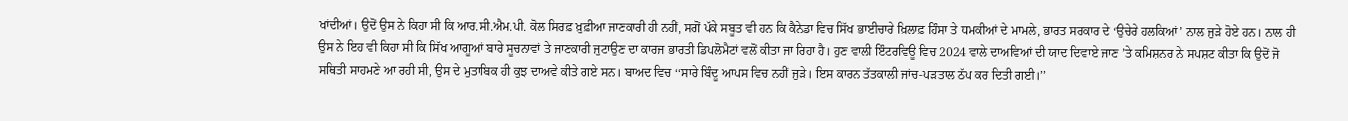ਖਾਂਦੀਆਂ। ਉਦੋਂ ਉਸ ਨੇ ਕਿਹਾ ਸੀ ਕਿ ਆਰ.ਸੀ.ਐਮ.ਪੀ. ਕੋਲ ਸਿਰਫ਼ ਖ਼ੁਫ਼ੀਆ ਜਾਣਕਾਰੀ ਹੀ ਨਹੀਂ, ਸਗੋਂ ਪੱਕੇ ਸਬੂਤ ਵੀ ਹਨ ਕਿ ਕੈਨੇਡਾ ਵਿਚ ਸਿੱਖ ਭਾਈਚਾਰੇ ਖ਼ਿਲਾਫ਼ ਹਿੰਸਾ ਤੇ ਧਮਕੀਆਂ ਦੇ ਮਾਮਲੇ, ਭਾਰਤ ਸਰਕਾਰ ਦੇ ‘ਉਚੇਰੇ ਹਲਕਿਆਂ’ ਨਾਲ ਜੁੜੇ ਹੋਏ ਹਨ। ਨਾਲ ਹੀ ਉਸ ਨੇ ਇਹ ਵੀ ਕਿਹਾ ਸੀ ਕਿ ਸਿੱਖ ਆਗੂਆਂ ਬਾਰੇ ਸੂਚਨਾਵਾਂ ਤੇ ਜਾਣਕਾਰੀ ਜੁਟਾਉਣ ਦਾ ਕਾਰਜ ਭਾਰਤੀ ਡਿਪਲੋਮੈਟਾਂ ਵਲੋਂ ਕੀਤਾ ਜਾ ਰਿਹਾ ਹੈ। ਹੁਣ ਵਾਲੀ ਇੰਟਰਵਿਊ ਵਿਚ 2024 ਵਾਲੇ ਦਾਅਵਿਆਂ ਦੀ ਯਾਦ ਦਿਵਾਏ ਜਾਣ ’ਤੇ ਕਮਿਸ਼ਨਰ ਨੇ ਸਪਸ਼ਟ ਕੀਤਾ ਕਿ ਉਦੋਂ ਜੋ ਸਥਿਤੀ ਸਾਹਮਣੇ ਆ ਰਹੀ ਸੀ, ਉਸ ਦੇ ਮੁਤਾਬਿਕ ਹੀ ਕੁਝ ਦਾਅਵੇ ਕੀਤੇ ਗਏ ਸਨ। ਬਾਅਦ ਵਿਚ ‘‘ਸਾਰੇ ਬਿੰਦੂ ਆਪਸ ਵਿਚ ਨਹੀਂ ਜੁੜੇ। ਇਸ ਕਾਰਨ ਤੱਤਕਾਲੀ ਜਾਂਚ-ਪੜਤਾਲ ਠੱਪ ਕਰ ਦਿਤੀ ਗਈ।’’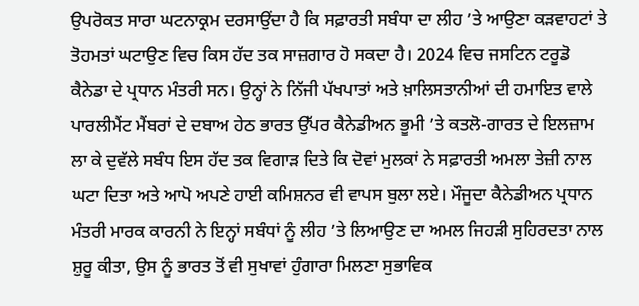ਉਪਰੋਕਤ ਸਾਰਾ ਘਟਨਾਕ੍ਰਮ ਦਰਸਾਉਂਦਾ ਹੈ ਕਿ ਸਫ਼ਾਰਤੀ ਸਬੰਧਾ ਦਾ ਲੀਹ ’ਤੇ ਆਉਣਾ ਕੜਵਾਹਟਾਂ ਤੇ ਤੋਹਮਤਾਂ ਘਟਾਉਣ ਵਿਚ ਕਿਸ ਹੱਦ ਤਕ ਸਾਜ਼ਗਾਰ ਹੋ ਸਕਦਾ ਹੈ। 2024 ਵਿਚ ਜਸਟਿਨ ਟਰੂਡੋ ਕੈਨੇਡਾ ਦੇ ਪ੍ਰਧਾਨ ਮੰਤਰੀ ਸਨ। ਉਨ੍ਹਾਂ ਨੇ ਨਿੱਜੀ ਪੱਖਪਾਤਾਂ ਅਤੇ ਖ਼ਾਲਿਸਤਾਨੀਆਂ ਦੀ ਹਮਾਇਤ ਵਾਲੇ ਪਾਰਲੀਮੈਂਟ ਮੈਂਬਰਾਂ ਦੇ ਦਬਾਅ ਹੇਠ ਭਾਰਤ ਉੱਪਰ ਕੈਨੇਡੀਅਨ ਭੂਮੀ ’ਤੇ ਕਤਲੋ-ਗਾਰਤ ਦੇ ਇਲਜ਼ਾਮ ਲਾ ਕੇ ਦੁਵੱਲੇ ਸਬੰਧ ਇਸ ਹੱਦ ਤਕ ਵਿਗਾੜ ਦਿਤੇ ਕਿ ਦੋਵਾਂ ਮੁਲਕਾਂ ਨੇ ਸਫ਼ਾਰਤੀ ਅਮਲਾ ਤੇਜ਼ੀ ਨਾਲ ਘਟਾ ਦਿਤਾ ਅਤੇ ਆਪੋ ਅਪਣੇ ਹਾਈ ਕਮਿਸ਼ਨਰ ਵੀ ਵਾਪਸ ਬੁਲਾ ਲਏ। ਮੌਜੂਦਾ ਕੈਨੇਡੀਅਨ ਪ੍ਰਧਾਨ ਮੰਤਰੀ ਮਾਰਕ ਕਾਰਨੀ ਨੇ ਇਨ੍ਹਾਂ ਸਬੰਧਾਂ ਨੂੰ ਲੀਹ ’ਤੇ ਲਿਆਉਣ ਦਾ ਅਮਲ ਜਿਹੜੀ ਸੁਹਿਰਦਤਾ ਨਾਲ ਸ਼ੁਰੂ ਕੀਤਾ, ਉਸ ਨੂੰ ਭਾਰਤ ਤੋਂ ਵੀ ਸੁਖਾਵਾਂ ਹੁੰਗਾਰਾ ਮਿਲਣਾ ਸੁਭਾਵਿਕ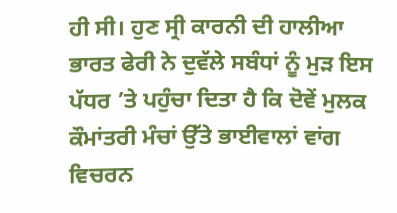ਹੀ ਸੀ। ਹੁਣ ਸ੍ਰੀ ਕਾਰਨੀ ਦੀ ਹਾਲੀਆ ਭਾਰਤ ਫੇਰੀ ਨੇ ਦੁਵੱਲੇ ਸਬੰਧਾਂ ਨੂੰ ਮੁੜ ਇਸ ਪੱਧਰ ’ਤੇ ਪਹੁੰਚਾ ਦਿਤਾ ਹੈ ਕਿ ਦੋਵੇਂ ਮੁਲਕ ਕੌਮਾਂਤਰੀ ਮੰਚਾਂ ਉੱਤੇ ਭਾਈਵਾਲਾਂ ਵਾਂਗ ਵਿਚਰਨ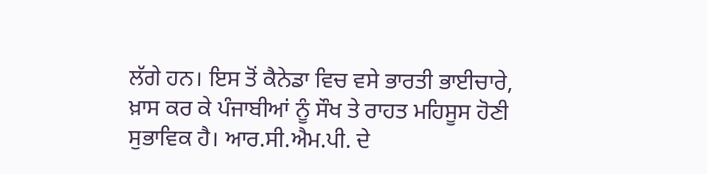ਲੱਗੇ ਹਨ। ਇਸ ਤੋਂ ਕੈਨੇਡਾ ਵਿਚ ਵਸੇ ਭਾਰਤੀ ਭਾਈਚਾਰੇ, ਖ਼ਾਸ ਕਰ ਕੇ ਪੰਜਾਬੀਆਂ ਨੂੰ ਸੌਖ ਤੇ ਰਾਹਤ ਮਹਿਸੂਸ ਹੋਣੀ ਸੁਭਾਵਿਕ ਹੈ। ਆਰ.ਸੀ.ਐਮ.ਪੀ. ਦੇ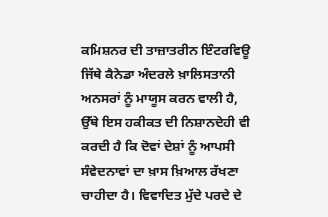ਕਮਿਸ਼ਨਰ ਦੀ ਤਾਜ਼ਾਤਰੀਨ ਇੰਟਰਵਿਊ ਜਿੱਥੇ ਕੈਨੇਡਾ ਅੰਦਰਲੇ ਖ਼ਾਲਿਸਤਾਨੀ ਅਨਸਰਾਂ ਨੂੰ ਮਾਯੂਸ ਕਰਨ ਵਾਲੀ ਹੈ, ਉੱਥੇ ਇਸ ਹਕੀਕਤ ਦੀ ਨਿਸ਼ਾਨਦੇਹੀ ਵੀ ਕਰਦੀ ਹੈ ਕਿ ਦੋਵਾਂ ਦੇਸ਼ਾਂ ਨੂੰ ਆਪਸੀ ਸੰਵੇਦਨਾਵਾਂ ਦਾ ਖ਼ਾਸ ਖ਼ਿਆਲ ਰੱਖਣਾ ਚਾਹੀਦਾ ਹੈ। ਵਿਵਾਦਿਤ ਮੁੱਦੇ ਪਰਦੇ ਦੇ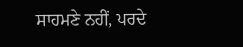ਸਾਹਮਣੇ ਨਹੀਂ, ਪਰਦੇ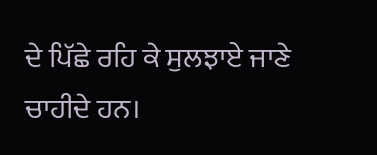ਦੇ ਪਿੱਛੇ ਰਹਿ ਕੇ ਸੁਲਝਾਏ ਜਾਣੇ ਚਾਹੀਦੇ ਹਨ।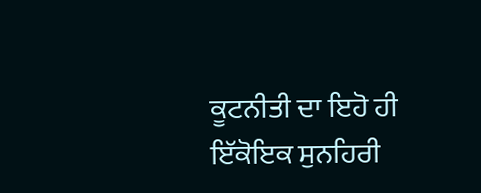ਕੂਟਨੀਤੀ ਦਾ ਇਹੋ ਹੀ ਇੱਕੋਇਕ ਸੁਨਹਿਰੀ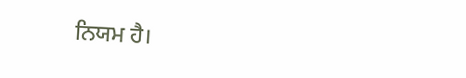ਨਿਯਮ ਹੈ।